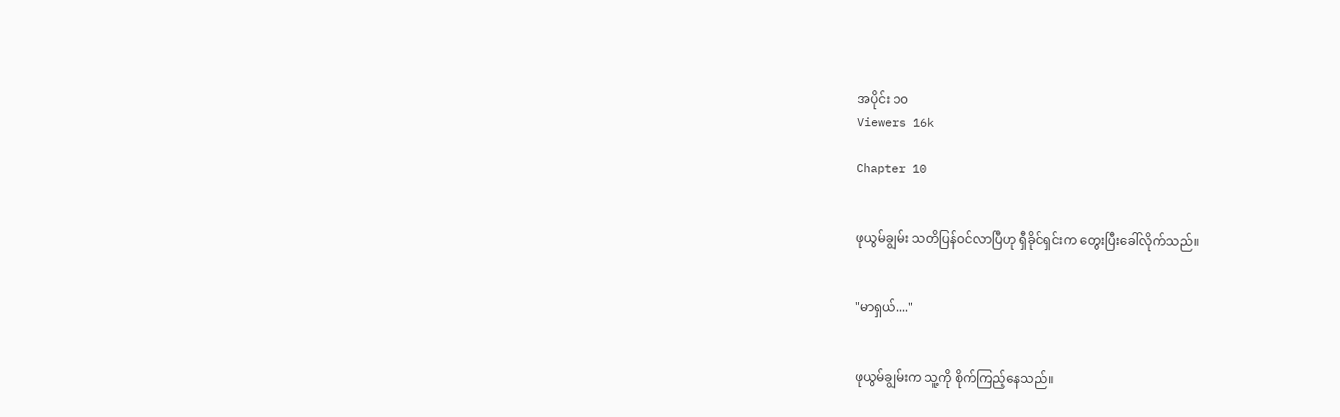အပိုင်း ၁၀
Viewers 16k

Chapter 10


ဖုယွမ်ချွမ်း သတိပြန်ဝင်လာပြီဟု ရှီခိုင်ရှင်းက တွေးပြီးခေါ်လိုက်သည်။


"မာရှယ်...."


ဖုယွမ်ချွမ်းက သူ့ကို စိုက်ကြည့်နေသည်။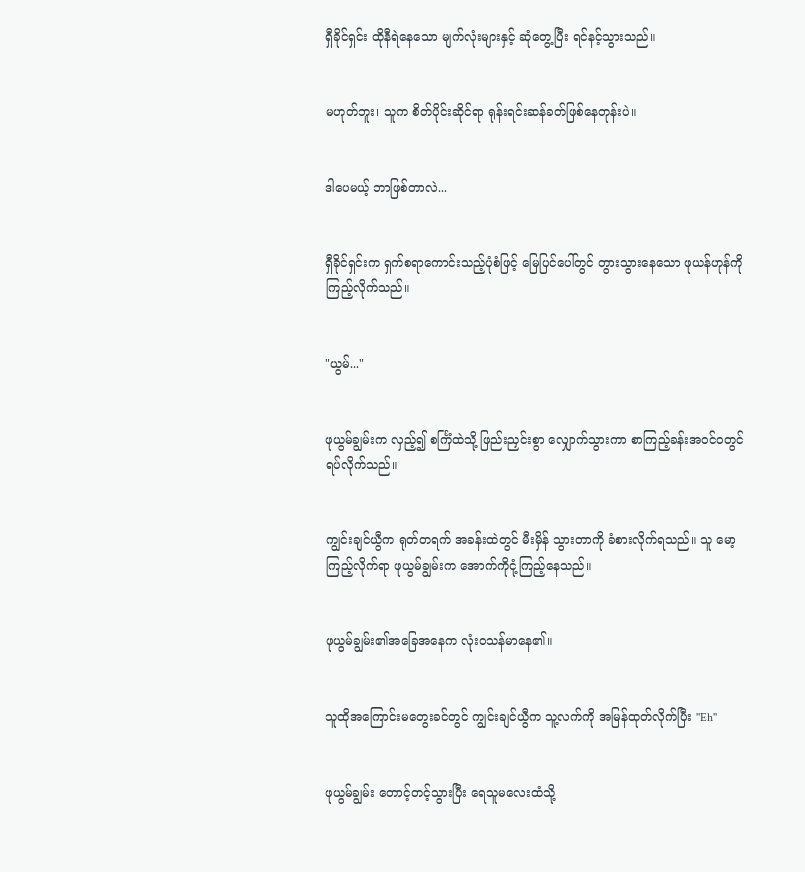ရှီခိုင်ရှင်း ထိုနီရဲနေသော မျက်လုံးများနှင့် ဆုံတွေ့ပြီး ရင်နင့်သွားသည်။


မဟုတ်ဘူး၊ သူက စိတ်ပိုင်းဆိုင်ရာ ရုန်းရင်းဆန်ခတ်ဖြစ်နေတုန်းပဲ။


ဒါပေမယ့် ဘာဖြစ်တာလဲ...


ရှီခိုင်ရှင်းက ရှက်စရာကောင်းသည့်ပုံစံဖြင့် မြေပြင်ပေါ်တွင် တွားသွားနေသော ဖုယန်ဟုန်ကို ကြည့်လိုက်သည်။


"ယွမ်..."


ဖုယွမ်ချွမ်းက လှည့်၍ စင်္ကြံထဲသို့ ဖြည်းညှင်းစွာ လျှောက်သွားကာ စာကြည့်ခန်းအဝင်ဝတွင် ရပ်လိုက်သည်။


ကျွင်းချင်ယွီက ရုတ်တရက် အခန်းထဲတွင် မီးမှိန် သွားတာကို ခံစားလိုက်ရသည်။ သူ မော့ကြည့်လိုက်ရာ ဖုယွမ်ချွမ်းက အောက်ကိုငုံ့ကြည့်နေသည်။


ဖုယွမ်ချွမ်း၏အခြေအနေက လုံးဝသန်မာနေ၏။


သူထိုအကြောင်းမတွေးခင်တွင် ကျွင်းချင်ယွီက သူ့လက်ကို အမြန်ထုတ်လိုက်ပြီး ''Eh''


ဖုယွမ်ချွမ်း တောင့်တင့်သွားပြီး ရေသူမလေးထံသို့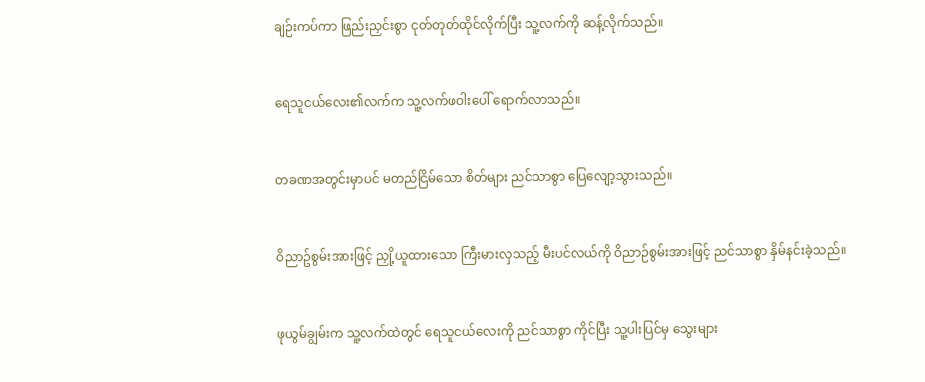ချဉ်းကပ်ကာ ဖြည်းညှင်းစွာ ငုတ်တုတ်ထိုင်လိုက်ပြီး သူ့လက်ကို ဆန့်လိုက်သည်။


ရေသူငယ်လေး၏လက်က သူ့လက်ဖဝါးပေါ် ရောက်လာသည်။


တခဏအတွင်းမှာပင် မတည်ငြိမ်သော စိတ်များ ညင်သာစွာ ပြေလျော့သွားသည်။


ဝိညာဥ်စွမ်းအားဖြင့် ညှို့ယူထားသော ကြီးမားလှသည့် မီးပင်လယ်ကို ဝိညာဉ်စွမ်းအားဖြင့် ညင်သာစွာ နှိမ်နင်းခဲ့သည်။


ဖုယွမ်ချွမ်းက သူ့လက်ထဲတွင် ရေသူငယ်လေးကို ညင်သာစွာ ကိုင်ပြီး သူ့ပါးပြင်မှ သွေးများ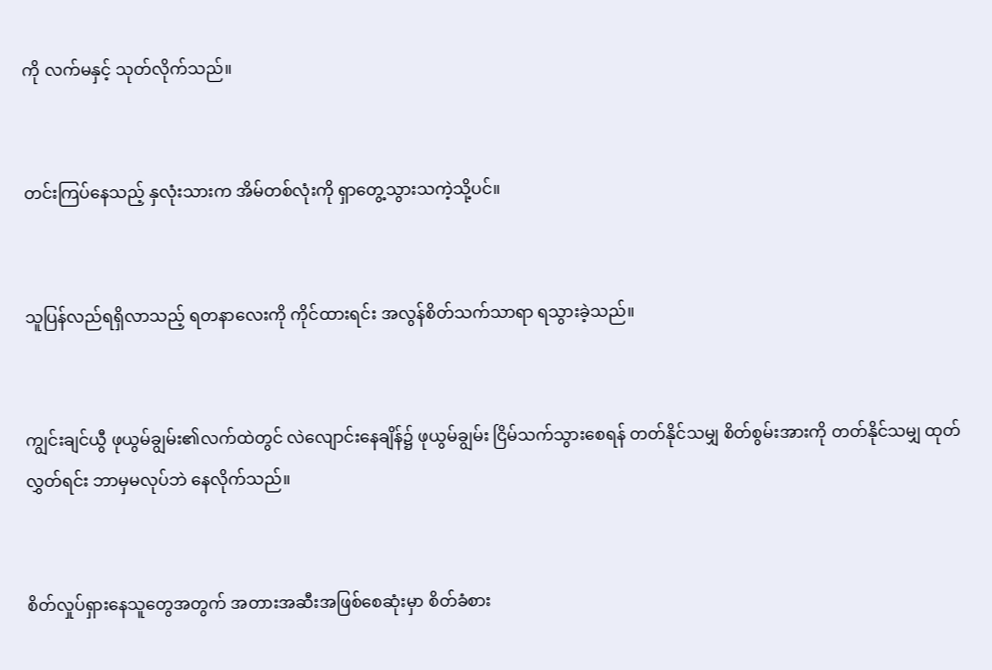ကို လက်မနှင့် သုတ်လိုက်သည်။


တင်းကြပ်နေသည့် နှလုံးသားက အိမ်တစ်လုံးကို ရှာတွေ့သွားသကဲ့သို့ပင်။


သူပြန်လည်ရရှိလာသည့် ရတနာလေးကို ကိုင်ထားရင်း အလွန်စိတ်သက်သာရာ ရသွားခဲ့သည်။


ကျွင်းချင်ယွီ ဖုယွမ်ချွမ်း၏လက်ထဲတွင် လဲလျောင်းနေချိန်၌ ဖုယွမ်ချွမ်း ငြိမ်သက်သွားစေရန် တတ်နိုင်သမျှ စိတ်စွမ်းအားကို တတ်နိုင်သမျှ ထုတ်လွှတ်ရင်း ဘာမှမလုပ်ဘဲ နေလိုက်သည်။


စိတ်လှုပ်ရှားနေသူတွေအတွက် အတားအဆီးအဖြစ်စေဆုံးမှာ စိတ်ခံစား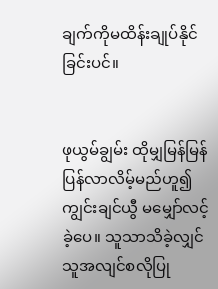ချက်ကိုမထိန်းချုပ်နိုင်ခြင်းပင်။


ဖုယွမ်ချွမ်း ထိုမျှမြန်မြန်ပြန်လာလိမ့်မည်ဟူ၍ ကျွင်းချင်ယွီ မမျှော်လင့်ခဲ့ပေ။ သူသာသိခဲ့လျှင် သူအလျင်စလိုပြု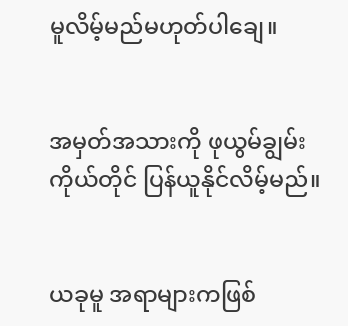မူလိမ့်မည်မဟုတ်ပါချေ။


အမှတ်အသားကို ဖုယွမ်ချွမ်းကိုယ်တိုင် ပြန်ယူနိုင်လိမ့်မည်။


ယခုမူ အရာများကဖြစ်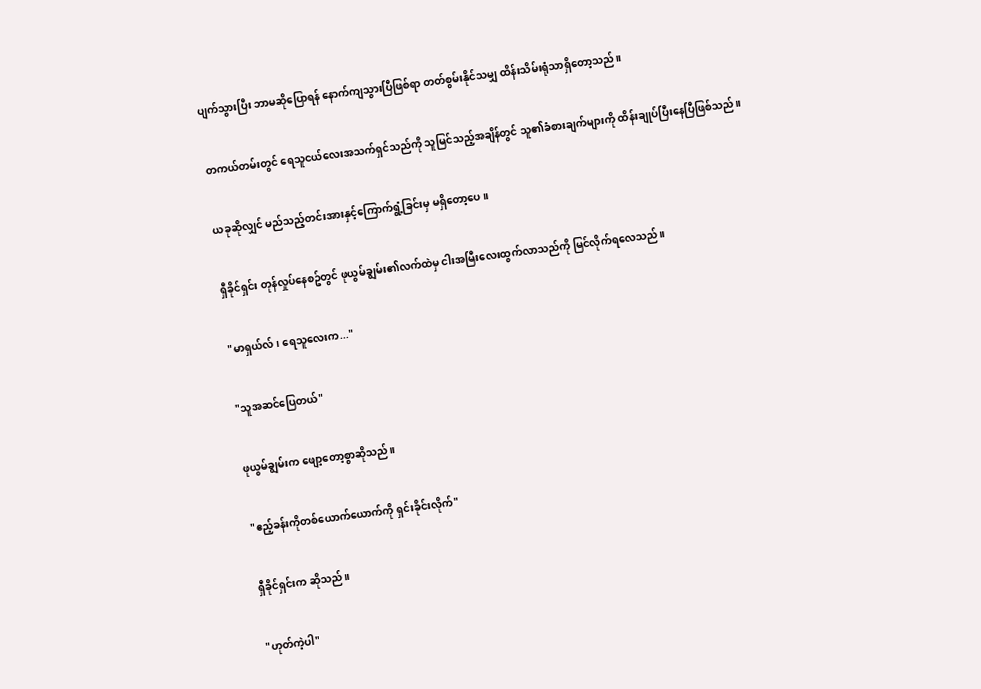ပျက်သွားပြီး ဘာမဆိုပြောရန် နောက်ကျသွားပြီဖြစ်ရာ တတ်စွမ်းနိုင်သမျှ ထိန်းသိမ်းရုံသာရှိတော့သည်။


တကယ်တမ်းတွင် ရေသူငယ်လေးအသက်ရှင်သည်ကို သူမြင်သည့်အချိန်တွင် သူ၏ခံစားချက်များကို ထိန်းချုပ်ပြီးနေပြီဖြစ်သည်။


ယခုဆိုလျှင် မည်သည့်တင်းအားနှင့်ကြောက်ရွံ့ခြင်းမှ မရှိတော့ပေ။


ရှီခိုင်ရှင်း တုန်လှုပ်နေစဥ်တွင် ဖုယွမ်ချွမ်း၏လက်ထဲမှ ငါးအမြီးလေးထွက်လာသည်ကို မြင်လိုက်ရလေသည်။


"မာရှယ်လ်၊ ရေသူလေးက..."


"သူအဆင်ပြေတယ်"


ဖုယွမ်ချွမ်းက ဖျော့တော့စွာဆိုသည်။


"ဧည့်ခန်းကိုတစ်ယောက်ယောက်ကို ရှင်းခိုင်းလိုက်"


ရှီခိုင်ရှင်းက ဆိုသည်။


"ဟုတ်ကဲ့ပါ"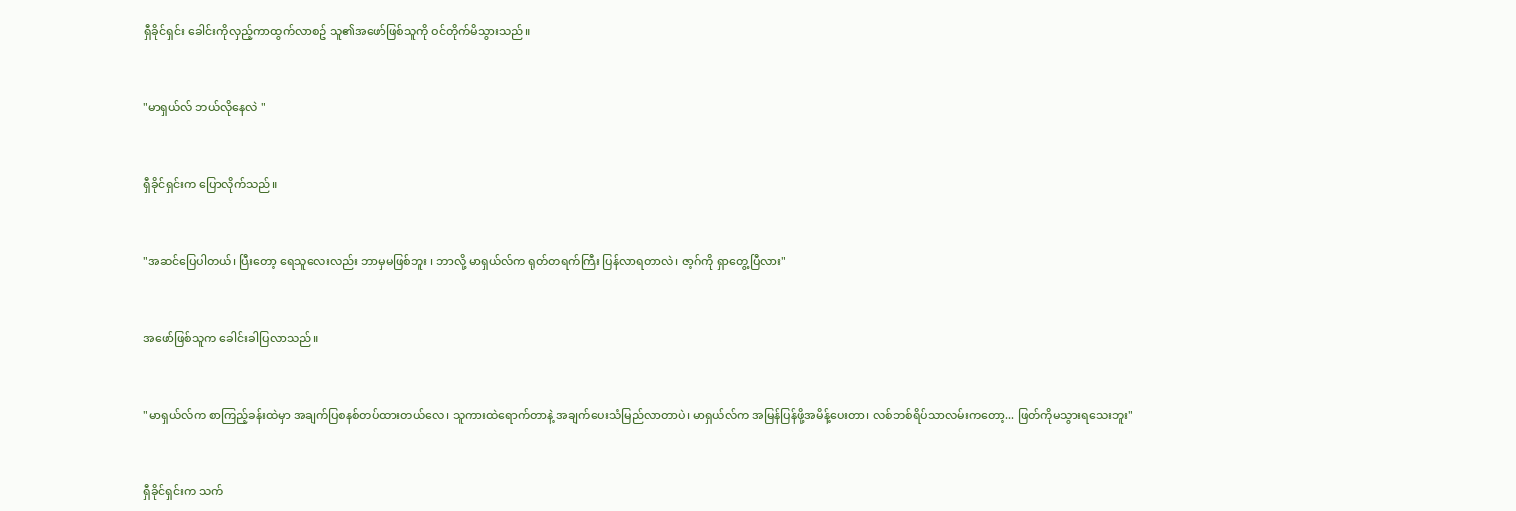ရှီခိုင်ရှင်း ခေါင်းကိုလှည့်ကာထွက်လာစဥ် သူ၏အဖော်ဖြစ်သူကို ဝင်တိုက်မိသွားသည်။


"မာရှယ်လ် ဘယ်လိုနေလဲ "


ရှီခိုင်ရှင်းက ပြောလိုက်သည်။


"အဆင်ပြေပါတယ်၊ ပြီးတော့ ရေသူလေးလည်း ဘာမှမဖြစ်ဘူး ၊ ဘာလို့ မာရှယ်လ်က ရုတ်တရက်ကြီး ပြန်လာရတာလဲ၊ ဇာ့ဂ်ကို ရှာတွေ့ပြီလား"


အဖော်ဖြစ်သူက ခေါင်းခါပြလာသည်။


"မာရှယ်လ်က စာကြည့်ခန်းထဲမှာ အချက်ပြစနစ်တပ်ထားတယ်လေ၊ သူကားထဲရောက်တာနဲ့ အချက်ပေးသံမြည်လာတာပဲ၊ မာရှယ်လ်က အမြန်ပြန်ဖို့အမိန့်ပေးတာ၊ လစ်ဘစ်ရိပ်သာလမ်းကတော့... ဖြတ်ကိုမသွားရသေးဘူး"


ရှီခိုင်ရှင်းက သက်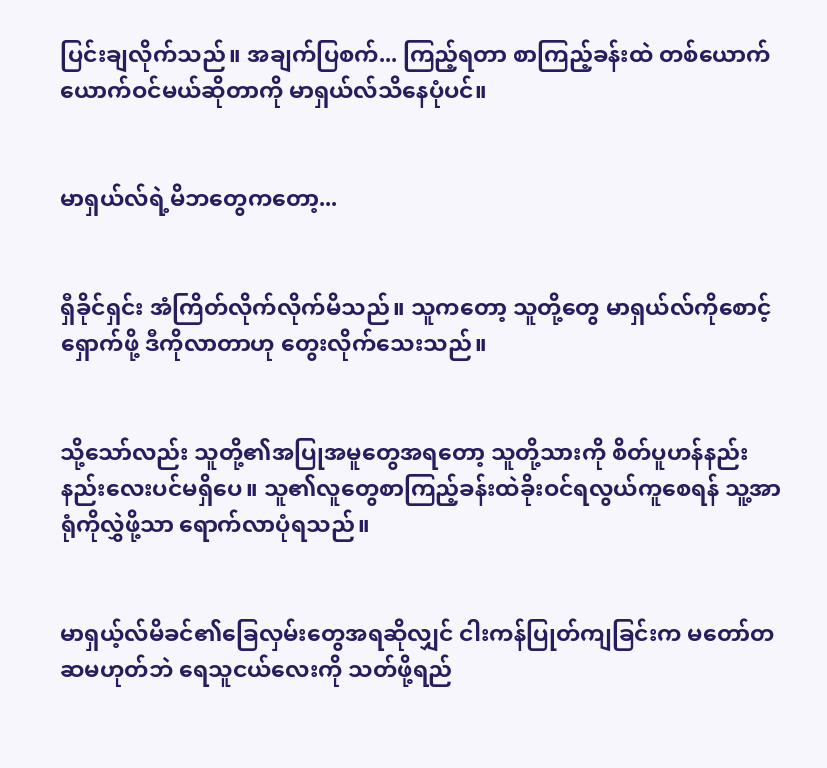ပြင်းချလိုက်သည်။ အချက်ပြစက်... ကြည့်ရတာ စာကြည့်ခန်းထဲ တစ်ယောက်ယောက်ဝင်မယ်ဆိုတာကို မာရှယ်လ်သိနေပုံပင်။


မာရှယ်လ်ရဲ့မိဘတွေကတော့...


ရှီခိုင်ရှင်း အံကြိတ်လိုက်လိုက်မိသည်။ သူကတော့ သူတို့တွေ မာရှယ်လ်ကိုစောင့်ရှောက်ဖို့ ဒီကိုလာတာဟု တွေးလိုက်သေးသည်။


သို့သော်လည်း သူတို့၏အပြုအမူတွေအရတော့ သူတို့သားကို စိတ်ပူဟန်နည်းနည်းလေးပင်မရှိပေ။ သူ၏လူတွေစာကြည့်ခန်းထဲခိုးဝင်ရလွယ်ကူစေရန် သူ့အာရုံကိုလွှဲဖို့သာ ရောက်လာပုံရသည်။


မာရှယ့်လ်မိခင်၏ခြေလှမ်းတွေအရဆိုလျှင် ငါးကန်ပြုတ်ကျခြင်းက မတော်တဆမဟုတ်ဘဲ ရေသူငယ်လေးကို သတ်ဖို့ရည်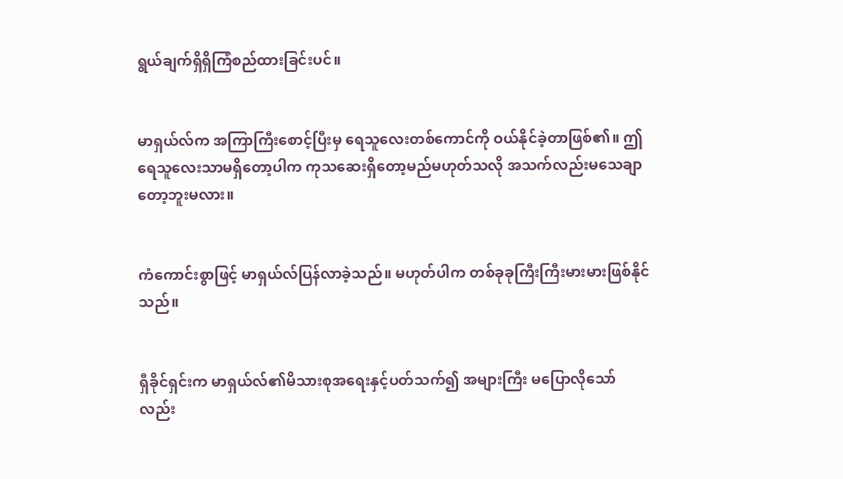ရွယ်ချက်ရှိရှိကြံစည်ထားခြင်းပင်။


မာရှယ်လ်က အကြာကြီးစောင့်ပြီးမှ ရေသူလေးတစ်ကောင်ကို ဝယ်နိုင်ခဲ့တာဖြစ်၏။ ဤရေသူလေးသာမရှိတော့ပါက ကုသဆေးရှိတော့မည်မဟုတ်သလို အသက်လည်းမသေချာတော့ဘူးမလား။


ကံကောင်းစွာဖြင့် မာရှယ်လ်ပြန်လာခဲ့သည်။ မဟုတ်ပါက တစ်ခုခုကြီးကြီးမားမားဖြစ်နိုင်သည်။


ရှီခိုင်ရှင်းက မာရှယ်လ်၏မိသားစုအရေးနှင့်ပတ်သက်၍ အများကြီး မပြောလိုသော်လည်း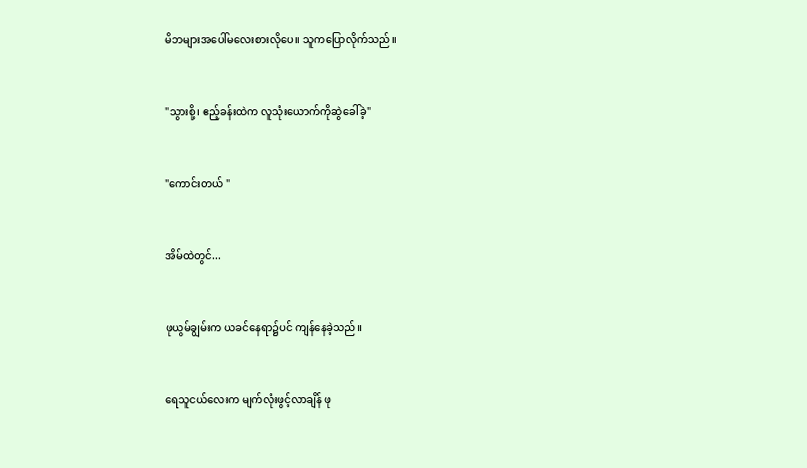မိဘများအပေါ်မလေးစားလိုပေ။ သူကပြောလိုက်သည်။


"သွားစို့၊ ဧည့်ခန်းထဲက လူသုံးယောက်ကိုဆွဲခေါ်ခဲ့"


"ကောင်းတယ် "


အိမ်ထဲတွင်...


ဖုယွမ်ချွမ်းက ယခင်နေရာ၌ပင် ကျန်နေခဲ့သည်။


ရေသူငယ်လေးက မျက်လုံးဖွင့်လာချိန် ဖု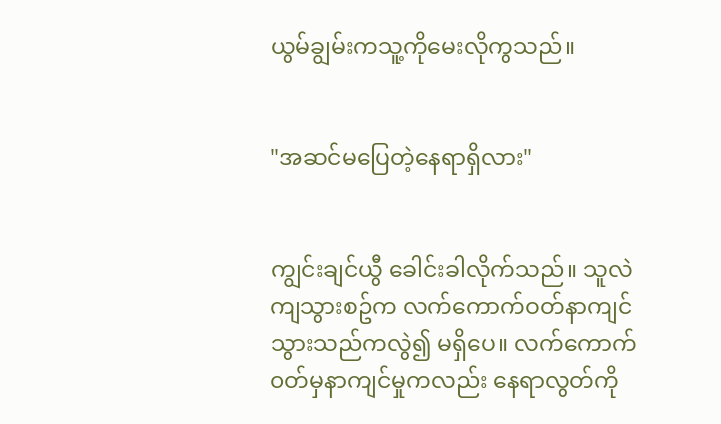ယွမ်ချွမ်းကသူ့ကိုမေးလိုကွသည်။


"အဆင်မပြေတဲ့နေရာရှိလား"


ကျွင်းချင်ယွီ ခေါင်းခါလိုက်သည်။ သူလဲကျသွားစဥ်က လက်ကောက်ဝတ်နာကျင်သွားသည်ကလွဲ၍ မရှိပေ။ လက်ကောက်၀တ်မှနာကျင်မှုကလည်း နေရာလွတ်ကို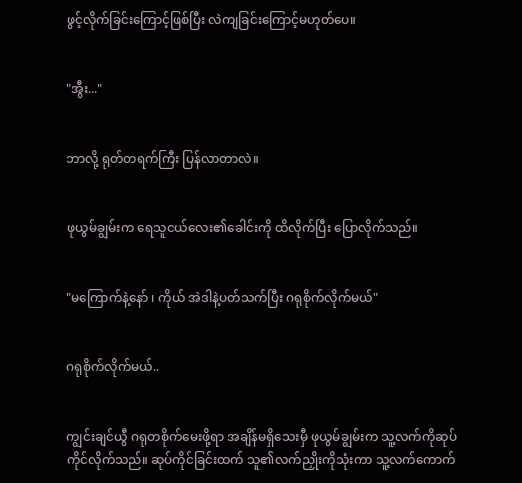ဖွင့်လိုက်ခြင်းကြောင့်ဖြစ်ပြီး လဲကျခြင်းကြောင့်မဟုတ်ပေ။


"အွီး..."


ဘာလို့ ရုတ်တရက်ကြီး ပြန်လာတာလဲ။


ဖုယွမ်ချွမ်းက ရေသူငယ်လေး၏ခေါင်းကို ထိလိုက်ပြီး ပြောလိုက်သည်။


"မကြောက်နဲ့နော် ၊ ကိုယ် အဲဒါနဲ့ပတ်သက်ပြီး ဂရုစိုက်လိုက်မယ်"


ဂရုစိုက်လိုက်မယ်..


ကျွင်းချင်ယွီ ဂရုတစိုက်မေးဖို့ရာ အချိန်မရှိသေးမှီ ဖုယွမ်ချွမ်းက သူ့လက်ကိုဆုပ်ကိုင်လိုက်သည်။ ဆုပ်ကိုင်ခြင်းထက် သူ၏လက်ညှိုးကိုသုံးကာ သူ့လက်ကောက်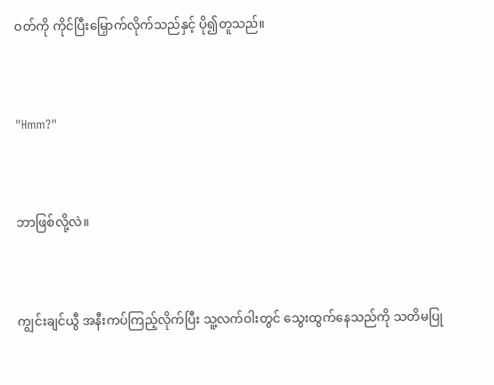ဝတ်ကို ကိုင်ပြီးမြှောက်လိုက်သည်နှင့် ပို၍တူသည်။


"Hmm?"


ဘာဖြစ်လို့လဲ။


ကျွင်းချင်ယွီ အနီးကပ်ကြည့်လိုက်ပြီး သူ့လက်ဝါးတွင် သွေးထွက်နေသည်ကို သတိမပြု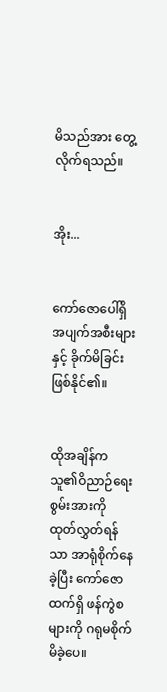မိသည်အား တွေ့လိုက်ရသည်။


အိုး...


ကော်ဇောပေါ်ရှိ အပျက်အစီးများနှင့် ခိုက်မိခြင်းဖြစ်နိုင်၏။


ထိုအချိန်က သူ၏ဝိညာဉ်ရေးစွမ်းအားကို ထုတ်လွှတ်ရန်သာ အာရုံစိုက်နေခဲ့ပြီး ကော်ဇောထက်ရှိ ဖန်ကွဲစများကို ဂရုမစိုက်မိခဲ့ပေ။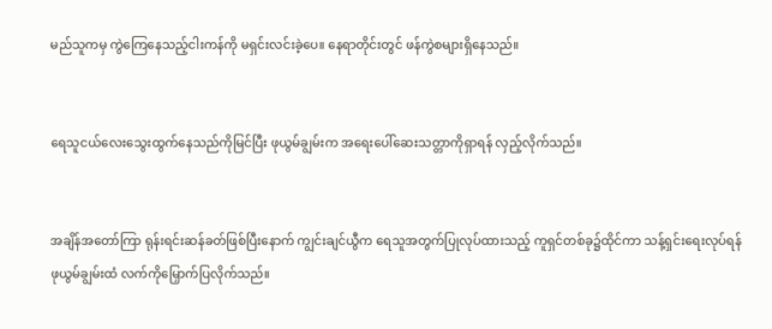မည်သူကမှ ကွဲကြေနေသည့်ငါးကန်ကို မရှင်းလင်းခဲ့ပေ။ နေရာတိုင်းတွင် ဖန်ကွဲစများရှိနေသည်။


ရေသူငယ်လေးသွေးထွက်နေသည်ကိုမြင်ပြီး ဖုယွမ်ချွမ်းက အရေးပေါ်ဆေးသတ္တာကိုရှာရန် လှည့်လိုက်သည်။


အချိန်အတော်ကြာ ရုန်းရင်းဆန်ခတ်ဖြစ်ပြီးနောက် ကျွင်းချင်ယွီက ရေသူအတွက်ပြုလုပ်ထားသည့် ကူရှင်တစ်ခု၌ထိုင်ကာ သန့်ရှင်းရေးလုပ်ရန် ဖုယွမ်ချွမ်းထံ လက်ကိုမြှောက်ပြလိုက်သည်။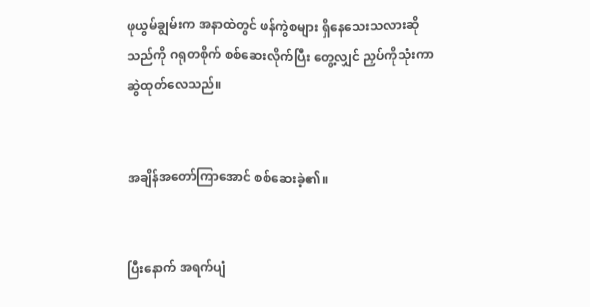ဖုယွမ်ချွမ်းက အနာထဲတွင် ဖန်ကွဲစများ ရှိနေသေးသလားဆိုသည်ကို ဂရုတစိုက် စစ်ဆေးလိုက်ပြီး တွေ့လျှင် ညှပ်ကိုသုံးကာ ဆွဲထုတ်လေသည်။


အချိန်အတော်ကြာအောင် စစ်ဆေးခဲ့၏။


ပြီးနောက် အရက်ပျံ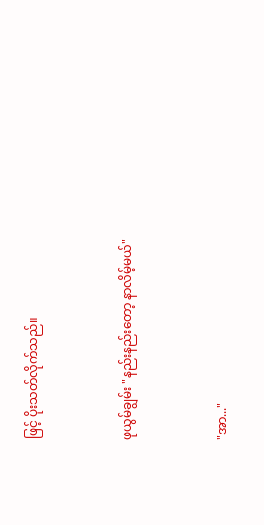ဖြင့် ပိုးသတ်လိုက်သည်။


ဖုယွမ်ချွမ်း "နည်းနည်းတော့ နာလိမ့်မယ်"


"အာ..."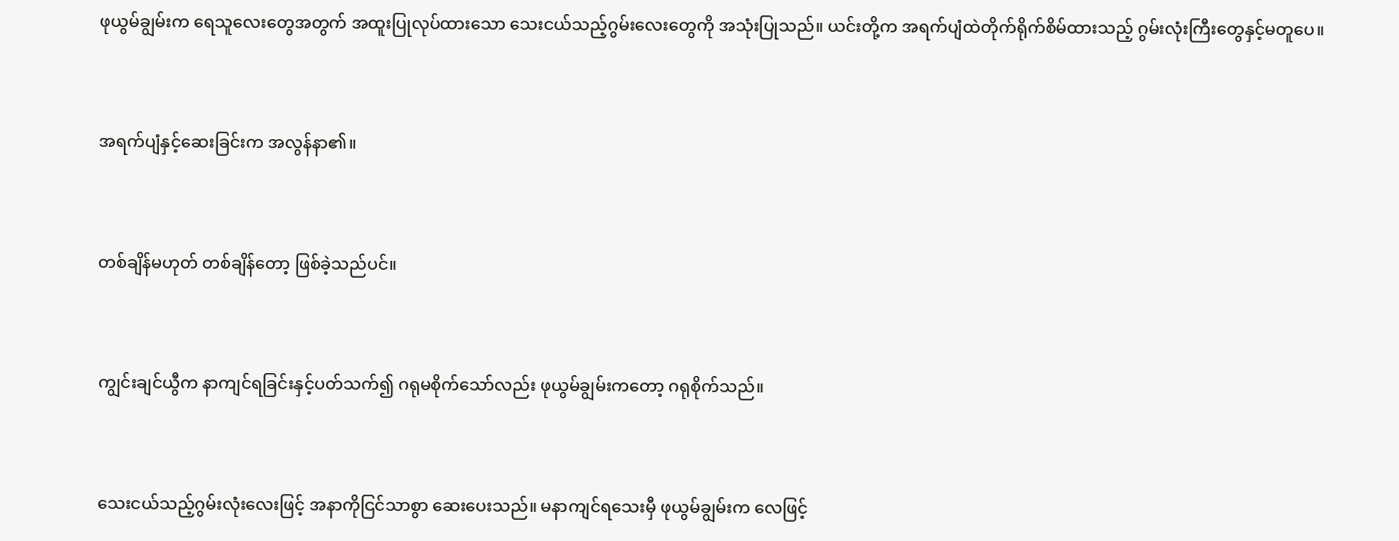ဖုယွမ်ချွမ်းက ရေသူလေးတွေအတွက် အထူးပြုလုပ်ထားသော သေးငယ်သည့်ဂွမ်းလေးတွေကို အသုံးပြုသည်။ ယင်းတို့က အရက်ပျံထဲတိုက်ရိုက်စိမ်ထားသည့် ဂွမ်းလုံးကြီးတွေနှင့်မတူပေ။


အရက်ပျံနှင့်ဆေးခြင်းက အလွန်နာ၏။


တစ်ချိန်မဟုတ် တစ်ချိန်တော့ ဖြစ်ခဲ့သည်ပင်။


ကျွင်းချင်ယွီက နာကျင်ရခြင်းနှင့်ပတ်သက်၍ ဂရုမစိုက်သော်လည်း ဖုယွမ်ချွမ်းကတော့ ဂရုစိုက်သည်။


သေးငယ်သည့်ဂွမ်းလုံးလေးဖြင့် အနာကိုငြင်သာစွာ ဆေးပေးသည်။ မနာကျင်ရသေးမှီ ဖုယွမ်ချွမ်းက လေဖြင့်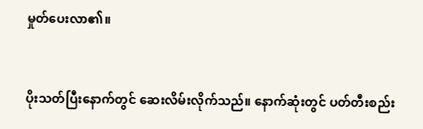မှုတ်ပေးလာ၏။


ပိုးသတ်ပြီးနောက်တွင် ဆေးလိမ်းလိုက်သည်။ နောက်ဆုံးတွင် ပတ်တီးစည်း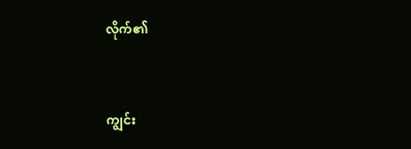လိုက်၏


ကျွင်း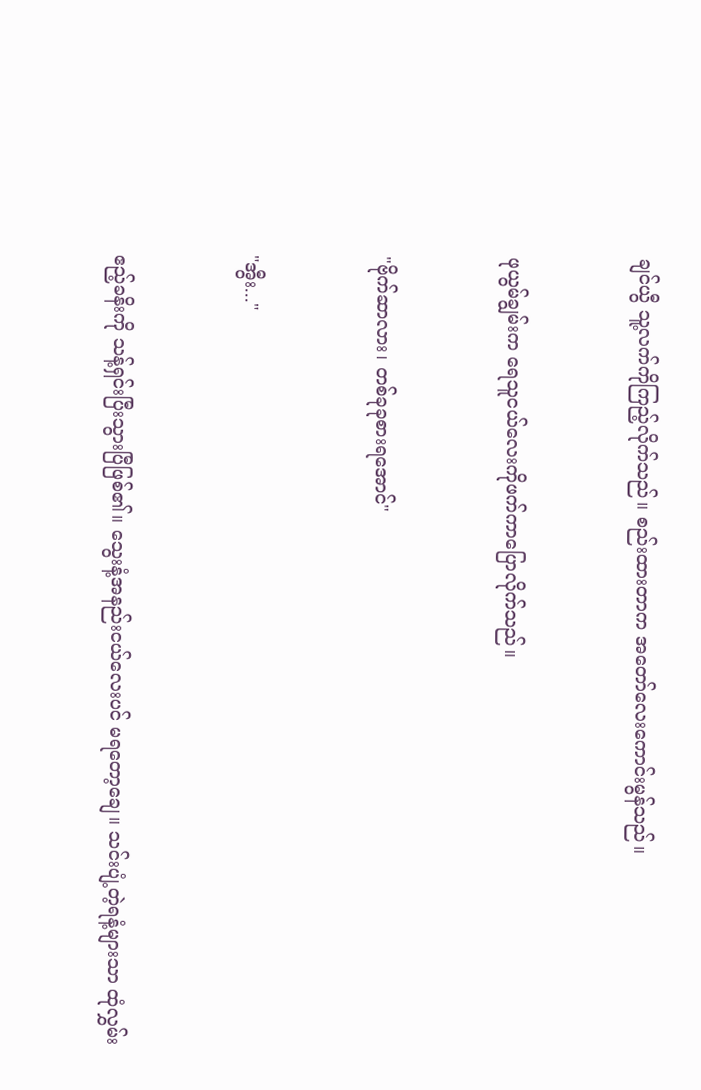ချင်ယွီ သူ့လက်ကိုကြည့်လိုက်သည်။ စည်းထားတာက အတော်လေးကောင်းမွန်သည်။


ဖုယွမ်ချွမ်းက ရေသူငယ်လေးကိုဖက်ကာပြောလိုက်သည်။


"ဗိုက်ဆာလား၊ တစ်ခုခုစားရအောင်"


"အွီး..."


ဧည့်ခနိးကို သန့်ရှင်းပြီးသွားပြီဖြစ်၏။ သွေးနံ့အနည်းငယ်လေးပင် မရတော့ချေ။ သင်းပျံ့တဲ့ရနံ့များသာ ထုံလွှမ်း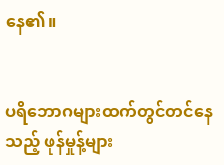နေ၏။


ပရိဘောဂများထက်တွင်တင်နေသည့် ဖုန်မှုန့်များ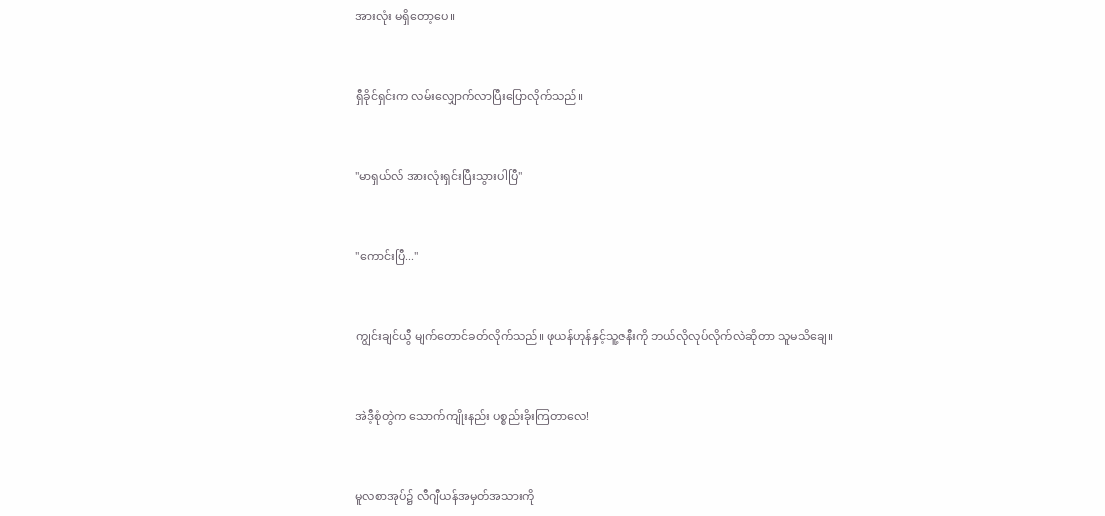အားလုံး မရှိတော့ပေ။


ရှီခိုင်ရှင်းက လမ်းလျှောက်လာပြီးပြောလိုက်သည်။


"မာရှယ်လ် အားလုံးရှင်းပြီးသွားပါပြီ"


"ကောင်းပြီ..."


ကျွင်းချင်ယွီ မျက်တောင်ခတ်လိုက်သည်။ ဖုယန်ဟုန်နှင့်သူ့ဇနီးကို ဘယ်လိုလုပ်လိုက်လဲဆိုတာ သူမသိချေ။


အဲဒီ့စုံတွဲက သောက်ကျိုးနည်း ပစ္စည်းခိုးကြတာလေ!


မူလစာအုပ်၌ လီဂျီယန်အမှတ်အသားကို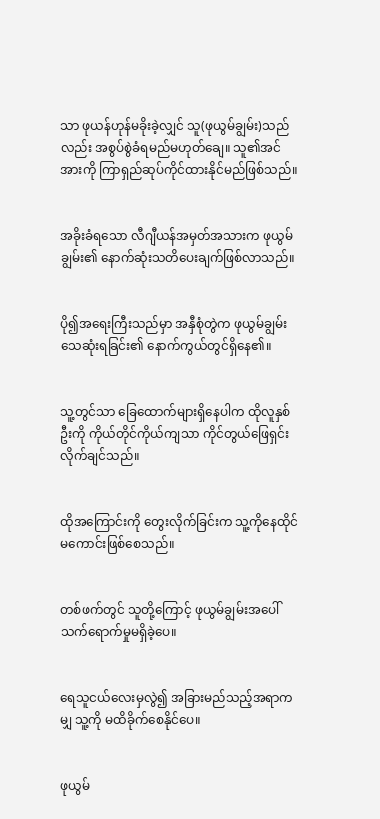သာ ဖုယန်ဟုန်မခိုးခဲ့လျှင် သူ(ဖုယွမ်ချွမ်း)သည်လည်း အစွပ်စွဲခံရမည်မဟုတ်ချေ။ သူ၏အင်အားကို ကြာရှည်ဆုပ်ကိုင်ထားနိုင်မည်ဖြစ်သည်။


အခိုးခံရသော လီဂျီယန်အမှတ်အသားက ဖုယွမ်ချွမ်း၏ နောက်ဆုံးသတိပေးချက်ဖြစ်လာသည်။


ပို၍အရေးကြီးသည်မှာ အနှီစုံတွဲက ဖုယွမ်ချွမ်းသေဆုံးရခြင်း၏ နောက်ကွယ်တွင်ရှိနေ၏။


သူ့တွင်သာ ခြေထောက်များရှိနေပါက ထိုလူနှစ်ဦးကို ကိုယ်တိုင်ကိုယ်ကျသာ ကိုင်တွယ်ဖြေရှင်းလိုက်ချင်သည်။


ထိုအကြောင်းကို တွေးလိုက်ခြင်းက သူ့ကိုနေထိုင်မကောင်းဖြစ်စေသည်။


တစ်ဖက်တွင် သူတို့ကြောင့် ဖုယွမ်ချွမ်းအပေါ်သက်ရောက်မှုမရှိခဲ့ပေ။


ရေသူငယ်လေးမှလွဲ၍ အခြားမည်သည့်အရာကမျှ သူ့ကို မထိခိုက်စေနိုင်ပေ။


ဖုယွမ်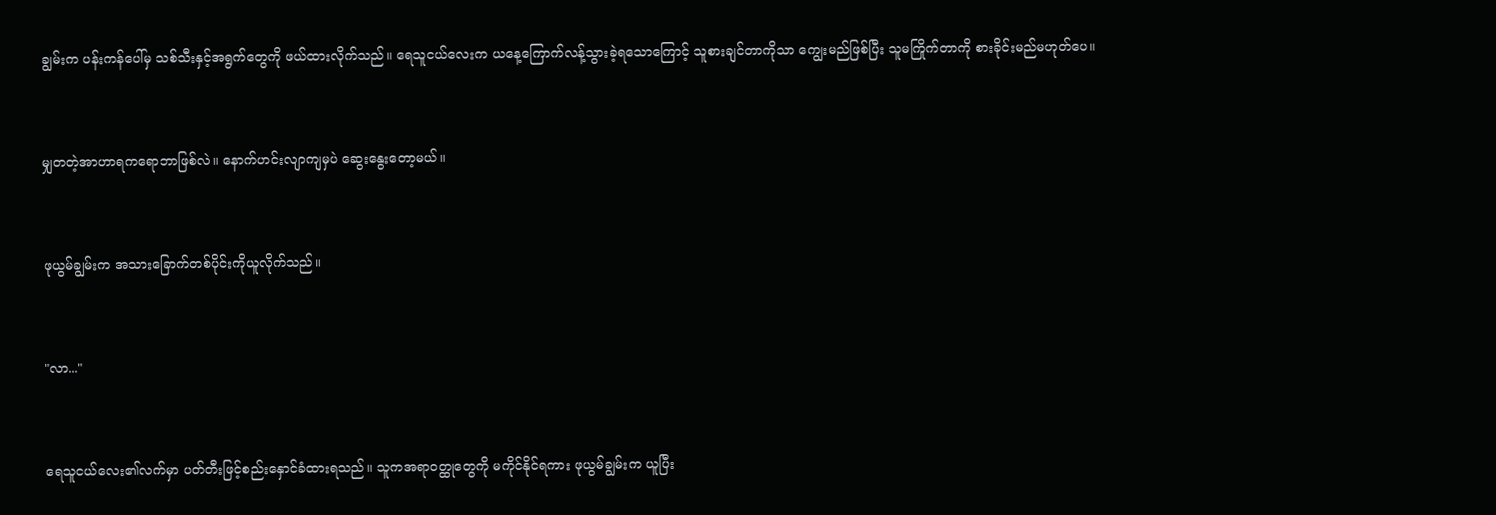ချွမ်းက ပန်းကန်ပေါ်မှ သစ်သီးနှင့်အရွက်တွေကို ဖယ်ထားလိုက်သည်။ ရေသူငယ်လေးက ယနေ့ကြောက်လန့်သွားခဲ့ရသောကြောင့် သူစားချင်တာကိုသာ ကျွေးမည်ဖြစ်ပြီး သူမကြိုက်တာကို စားခိုင်းမည်မဟုတ်ပေ။


မျှတတဲ့အာဟာရကရောဘာဖြစ်လဲ။ နောက်ဟင်းလျာကျမှပဲ ဆွေးနွေးတော့မယ်။


ဖုယွမ်ချွမ်းက အသားခြောက်တစ်ပိုင်းကိုယူလိုက်သည်။


"လာ..."


ရေသူငယ်လေး၏လက်မှာ ပတ်တီးဖြင့်စည်းနှောင်ခံထားရသည်။ သူကအရာဝတ္ထုတွေကို မကိုင်နိုင်ရကား ဖုယွမ်ချွမ်းက ယူပြီး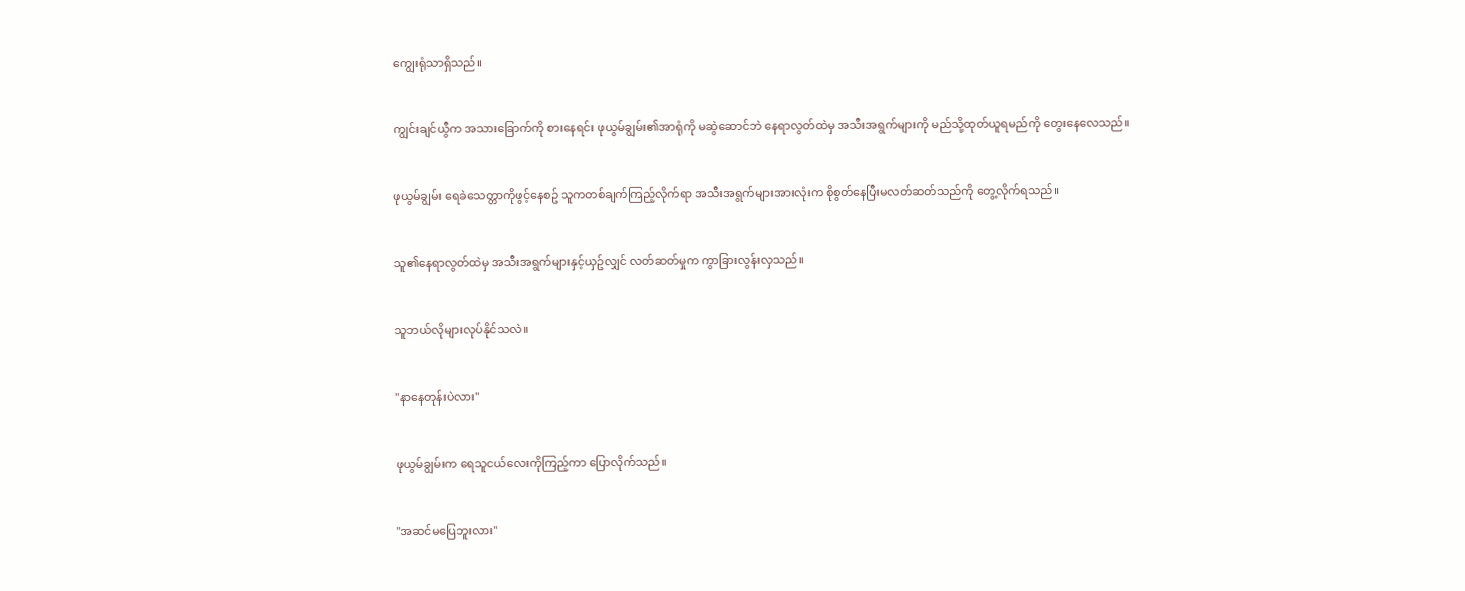ကျွေးရုံသာရှိသည်။


ကျွင်းချင်ယွီက အသားခြောက်ကို စားနေရင်း ဖုယွမ်ချွမ်း၏အာရုံကို မဆွဲဆောင်ဘဲ နေရာလွတ်ထဲမှ အသီးအရွက်များကို မည်သို့ထုတ်ယူရမည်ကို တွေးနေလေသည်။


ဖုယွမ်ချွမ်း ရေခဲသေတ္တာကိုဖွင့်နေစဥ် သူကတစ်ချက်ကြည့်လိုက်ရာ အသီးအရွက်များအားလုံးက စိုစွတ်နေပြီးမလတ်ဆတ်သည်ကို တွေ့လိုက်ရသည်။


သူ၏နေရာလွတ်ထဲမှ အသီးအရွက်များနှင့်ယှဥ်လျှင် လတ်ဆတ်မှုက ကွာခြားလွန်းလှသည်။


သူဘယ်လိုများလုပ်နိုင်သလဲ။


"နာနေတုန်းပဲလား"


ဖုယွမ်ချွမ်းက ရေသူငယ်လေးကိုကြည့်ကာ ပြောလိုက်သည်။


"အဆင်မပြေဘူးလား"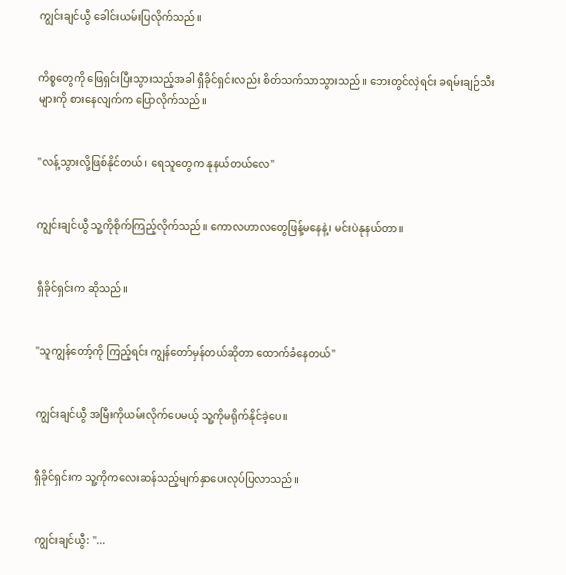ကျွင်းချင်ယွီ ခေါင်းယမ်းပြလိုက်သည်။


ကိစ္စတွေကို ဖြေရှင်းပြီးသွားသည့်အခါ ရှီခိုင်ရှင်းလည်း စိတ်သက်သာသွားသည်။ ဘေးတွင်လှဲရင်း ခရမ်းချဉ်သီးများကို စားနေလျက်က ပြောလိုက်သည်။


"လန့်သွားလို့ဖြစ်နိုင်တယ်၊ ရေသူတွေက နုနယ်တယ်လေ"


ကျွင်းချင်ယွီ သူ့ကိုစိုက်ကြည့်လိုက်သည်။ ကောလဟာလတွေဖြန့်မနေနဲ့၊ မင်းပဲနုနယ်တာ။


ရှီခိုင်ရှင်းက ဆိုသည်။


"သူကျွန်တော့်ကို ကြည့်ရင်း ကျွန်တော်မှန်တယ်ဆိုတာ ထောက်ခံနေတယ်"


ကျွင်းချင်ယွီ အမြီးကိုယမ်းလိုက်ပေမယ့် သူ့ကိုမရိုက်နိုင်ခဲ့ပေ။


ရှီခိုင်ရှင်းက သူ့ကိုကလေးဆန်သည့်မျက်နှာပေးလုပ်ပြလာသည်။


ကျွင်းချင်ယွီ: "...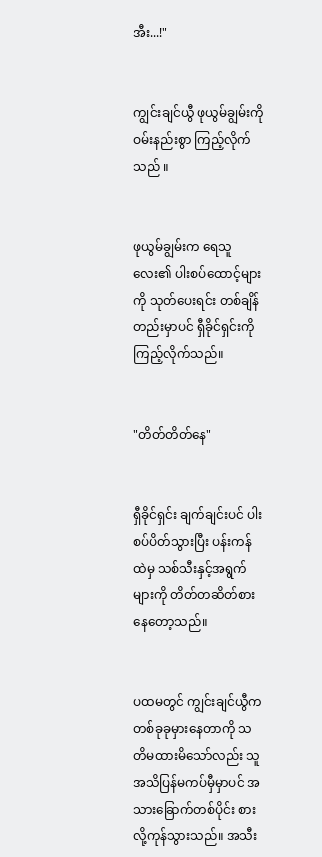အီး...!"


ကျွင်းချင်ယွီ ဖုယွမ်ချွမ်းကို ဝမ်းနည်းစွာ ကြည့်လိုက်သည် ။


ဖုယွမ်ချွမ်းက ရေသူလေး၏ ပါးစပ်ထောင့်များကို သုတ်ပေးရင်း တစ်ချိန်တည်းမှာပင် ရှီခိုင်ရှင်းကို ကြည့်လိုက်သည်။


"တိတ်တိတ်နေ"


ရှီခိုင်ရှင်း ချက်ချင်းပင် ပါးစပ်ပိတ်သွားပြီး ပန်းကန်ထဲမှ သစ်သီးနှင့်အရွက်များကို တိတ်တဆိတ်စားနေတော့သည်။


ပထမတွင် ကျွင်းချင်ယွီက တစ်ခုခုမှားနေတာကို သတိမထားမိသော်လည်း သူအသိပြန်မကပ်မှီမှာပင် အသားခြောက်တစ်ပိုင်း စားလို့ကုန်သွားသည်။ အသီး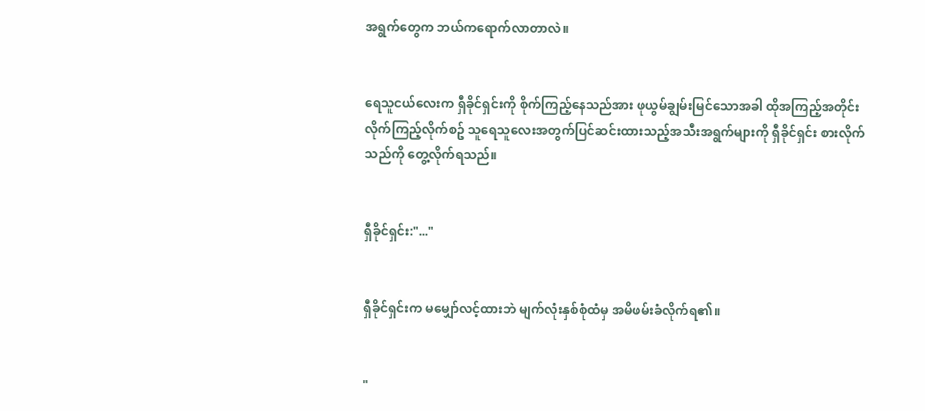အရွက်တွေက ဘယ်ကရောက်လာတာလဲ။


ရေသူငယ်လေးက ရှီခိုင်ရှင်းကို စိုက်ကြည့်နေသည်အား ဖုယွမ်ချွမ်းမြင်သောအခါ ထိုအကြည့်အတိုင်းလိုက်ကြည့်လိုက်စဥ် သူရေသူလေးအတွက်ပြင်ဆင်းထားသည့်အသီးအရွက်များကို ရှီခိုင်ရှင်း စားလိုက်သည်ကို တွေ့လိုက်ရသည်။


ရှီခိုင်ရှင်း:"..."


ရှီခိုင်ရှင်းက မမျှော်လင့်ထားဘဲ မျက်လုံးနှစ်စုံထံမှ အမိဖမ်းခံလိုက်ရ၏။


"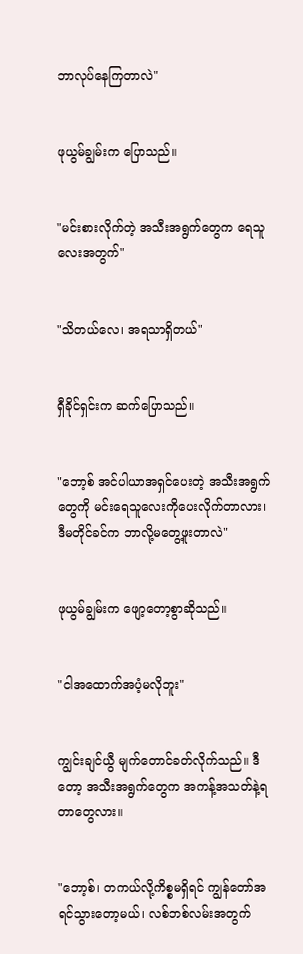ဘာလုပ်နေကြတာလဲ"


ဖုယွမ်ချွမ်းက ပြောသည်။


"မင်းစားလိုက်တဲ့ အသီးအရွက်တွေက ရေသူလေးအတွက်"


"သိတယ်လေ၊ အရသာရှိတယ်"


ရှီခိုင်ရှင်းက ဆက်ပြောသည်။


"ဘော့စ် အင်ပါယာအရှင်ပေးတဲ့ အသီးအရွက်တွေကို မင်းရေသူလေးကိုပေးလိုက်တာလား၊ ဒီမတိုင်ခင်က ဘာလို့မတွေ့ဖူးတာလဲ"


ဖုယွမ်ချွမ်းက ဖျော့တော့စွာဆိုသည်။


"ငါအထောက်အပံ့မလိုဘူး"


ကျွင်းချင်ယွီ မျက်တောင်ခတ်လိုက်သည်။ ဒီတော့ အသီးအရွက်တွေက အကန့်အသတ်နဲ့ရတာတွေလား။


"ဘော့စ်၊ တကယ်လို့ကိစ္စမရှိရင် ကျွန်တော်အရင်သွားတော့မယ်၊ လစ်ဘစ်လမ်းအတွက်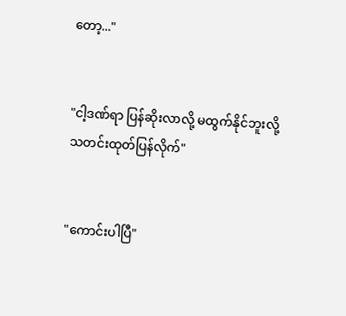တော့..."


"ငါ့ဒဏ်ရာ ပြန်ဆိုးလာလို့ မထွက်နိုင်ဘူးလို့ သတင်းထုတ်ပြန်လိုက်"


"ကောင်းပါပြီ"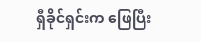ရှီခိုင်ရှင်းက ဖြေပြီး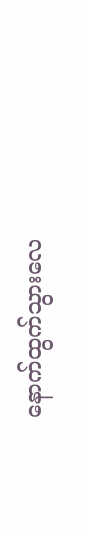နောက်ထွက်သွားလေ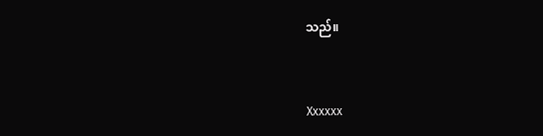သည်။


Xxxxxx